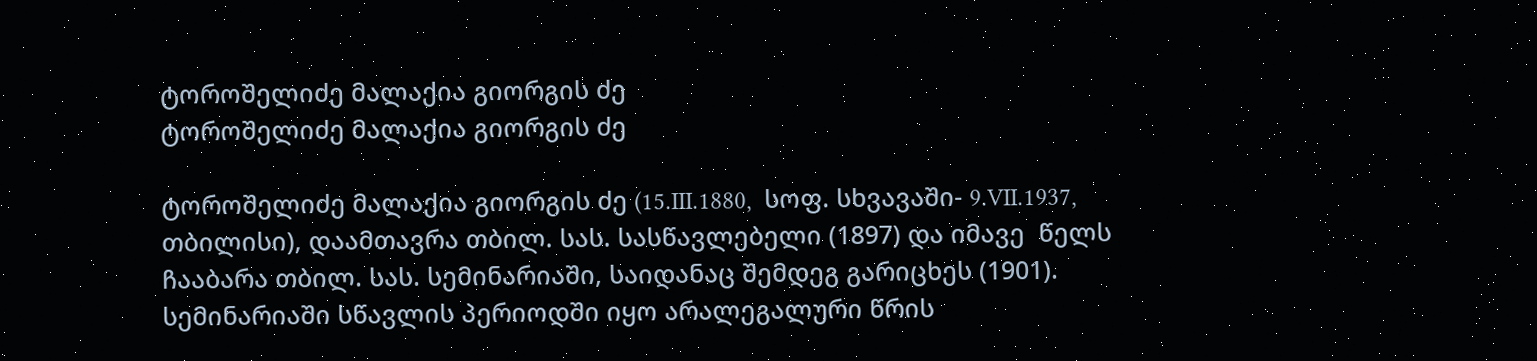ტოროშელიძე მალაქია გიორგის ძე
ტოროშელიძე მალაქია გიორგის ძე

ტოროშელიძე მალაქია გიორგის ძე (15.III.1880,  სოფ. სხვავაში- 9.VII.1937, თბილისი), დაამთავრა თბილ. სას. სასწავლებელი (1897) და იმავე  წელს ჩააბარა თბილ. სას. სემინარიაში, საიდანაც შემდეგ გარიცხეს (1901). სემინარიაში სწავლის პერიოდში იყო არალეგალური წრის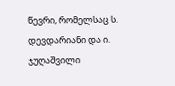წევრი, რომელსაც ს. დევდარიანი და ი. ჯუღაშვილი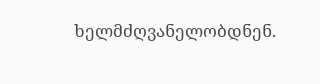ხელმძღვანელობდნენ.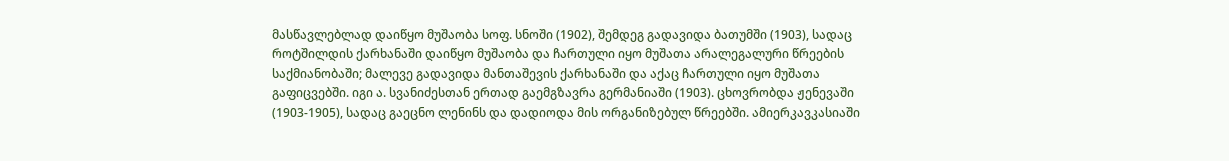მასწავლებლად დაიწყო მუშაობა სოფ. სნოში (1902), შემდეგ გადავიდა ბათუმში (1903), სადაც როტშილდის ქარხანაში დაიწყო მუშაობა და ჩართული იყო მუშათა არალეგალური წრეების საქმიანობაში; მალევე გადავიდა მანთაშევის ქარხანაში და აქაც ჩართული იყო მუშათა გაფიცვებში. იგი ა. სვანიძესთან ერთად გაემგზავრა გერმანიაში (1903). ცხოვრობდა ჟენევაში (1903-1905), სადაც გაეცნო ლენინს და დადიოდა მის ორგანიზებულ წრეებში. ამიერკავკასიაში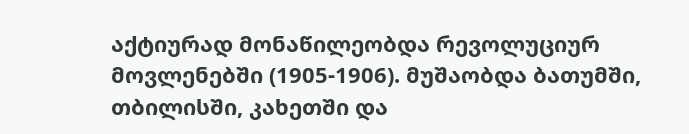აქტიურად მონაწილეობდა რევოლუციურ მოვლენებში (1905-1906). მუშაობდა ბათუმში, თბილისში, კახეთში და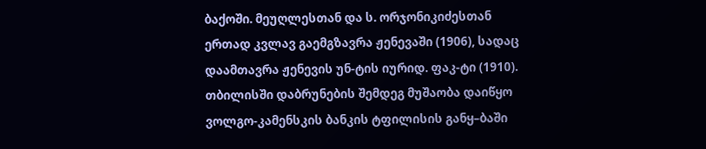ბაქოში. მეუღლესთან და ს. ორჯონიკიძესთან ერთად კვლავ გაემგზავრა ჟენევაში (1906), სადაც დაამთავრა ჟენევის უნ-ტის იურიდ. ფაკ-ტი (1910). თბილისში დაბრუნების შემდეგ მუშაობა დაიწყო ვოლგო-კამენსკის ბანკის ტფილისის განყ–ბაში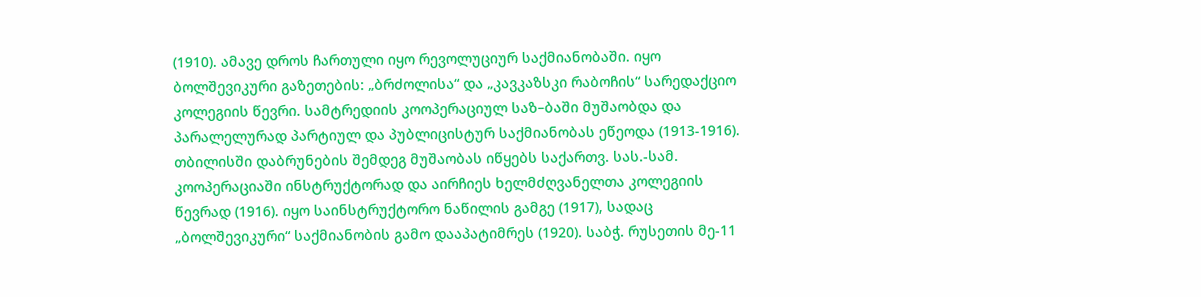(1910). ამავე დროს ჩართული იყო რევოლუციურ საქმიანობაში. იყო ბოლშევიკური გაზეთების: „ბრძოლისა“ და „კავკაზსკი რაბოჩის“ სარედაქციო კოლეგიის წევრი. სამტრედიის კოოპერაციულ საზ–ბაში მუშაობდა და პარალელურად პარტიულ და პუბლიცისტურ საქმიანობას ეწეოდა (1913-1916). თბილისში დაბრუნების შემდეგ მუშაობას იწყებს საქართვ. სას.-სამ. კოოპერაციაში ინსტრუქტორად და აირჩიეს ხელმძღვანელთა კოლეგიის წევრად (1916). იყო საინსტრუქტორო ნაწილის გამგე (1917), სადაც „ბოლშევიკური“ საქმიანობის გამო დააპატიმრეს (1920). საბჭ. რუსეთის მე-11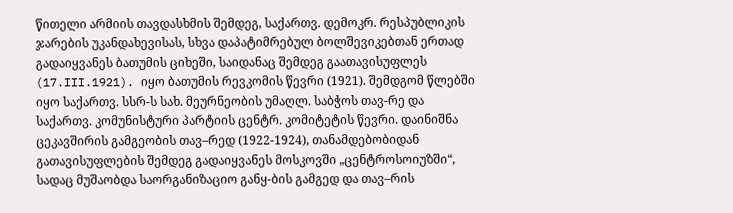წითელი არმიის თავდასხმის შემდეგ, საქართვ. დემოკრ. რესპუბლიკის ჯარების უკანდახევისას, სხვა დაპატიმრებულ ბოლშევიკებთან ერთად გადაიყვანეს ბათუმის ციხეში, საიდანაც შემდეგ გაათავისუფლეს (17.III.1921). იყო ბათუმის რევკომის წევრი (1921). შემდგომ წლებში იყო საქართვ. სსრ-ს სახ. მეურნეობის უმაღლ. საბჭოს თავ-რე და საქართვ. კომუნისტური პარტიის ცენტრ. კომიტეტის წევრი. დაინიშნა ცეკავშირის გამგეობის თავ–რედ (1922-1924), თანამდებობიდან გათავისუფლების შემდეგ გადაიყვანეს მოსკოვში „ცენტროსოიუზში“, სადაც მუშაობდა საორგანიზაციო განყ-ბის გამგედ და თავ–რის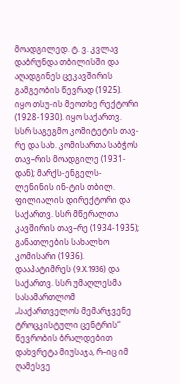მოადგილედ. ტ. ვ. კვლავ დაბრუნდა თბილისში და აღადგინეს ცეკავშირის გამგეობის წევრად (1925). იყო თსუ-ის მეოთხე რექტორი (1928-1930). იყო საქართვ. სსრ საგეგმო კომიტეტის თავ-რე და სახ. კომისართა საბჭოს თავ–რის მოადგილე (1931-დან); მარქს-ენგელს-ლენინის ინ-ტის თბილ. ფილიალის დირექტორი და საქართვ. სსრ მწერალთა კავშირის თავ–რე (1934-1935); განათლების სახალხო კომისარი (1936). დააპატიმრეს (9.X.1936) და საქართვ. სსრ უმაღლესმა სასამართლომ „საქართველოს მემარჯვენე ტროცკისტული ცენტრის“ წევრობის ბრალდებით დახვრეტა მიუსაჯა, რ–იც იმ ღამესვე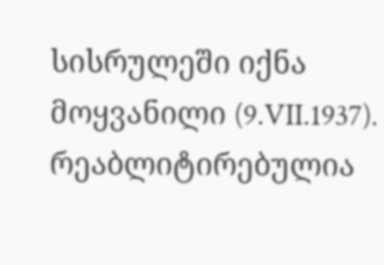სისრულეში იქნა მოყვანილი (9.VII.1937). რეაბლიტირებულია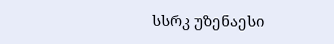სსრკ უზენაესი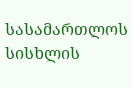სასამართლოს სისხლის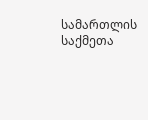სამართლის საქმეთა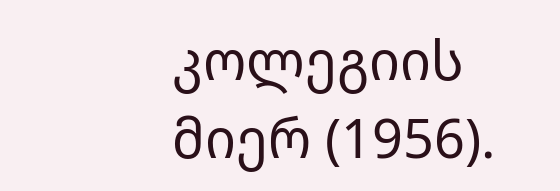კოლეგიის მიერ (1956).